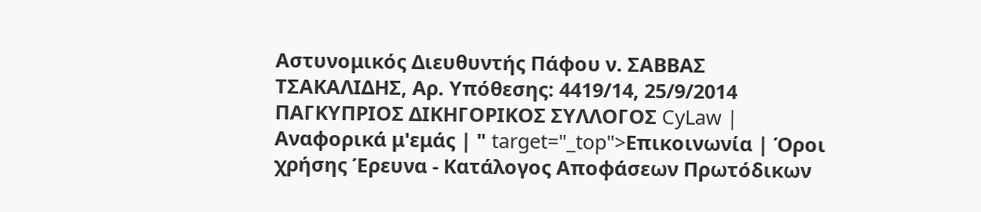Αστυνομικός Διευθυντής Πάφου ν. ΣΑΒΒΑΣ ΤΣΑΚΑΛΙΔΗΣ, Αρ. Υπόθεσης: 4419/14, 25/9/2014 ΠΑΓΚΥΠΡΙΟΣ ΔΙΚΗΓΟΡΙΚΟΣ ΣΥΛΛΟΓΟΣ CyLaw | Αναφορικά μ'εμάς | " target="_top">Επικοινωνία | Όροι χρήσης Έρευνα - Κατάλογος Αποφάσεων Πρωτόδικων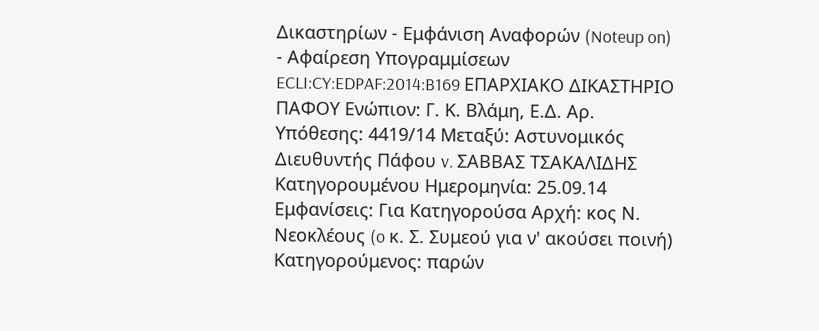Δικαστηρίων - Εμφάνιση Αναφορών (Noteup on) - Αφαίρεση Υπογραμμίσεων ECLI:CY:EDPAF:2014:B169 ΕΠΑΡΧΙΑΚΟ ΔΙΚΑΣΤΗΡΙΟ ΠΑΦΟΥ Ενώπιον: Γ. Κ. Βλάμη, Ε.Δ. Αρ. Υπόθεσης: 4419/14 Μεταξύ: Αστυνομικός Διευθυντής Πάφου v. ΣΑΒΒΑΣ ΤΣΑΚΑΛΙΔΗΣ Κατηγορουμένου Ημερομηνία: 25.09.14 Εμφανίσεις: Για Κατηγορούσα Αρχή: κος Ν. Νεοκλέους (o κ. Σ. Συμεού για ν' ακούσει ποινή) Κατηγορούμενος: παρών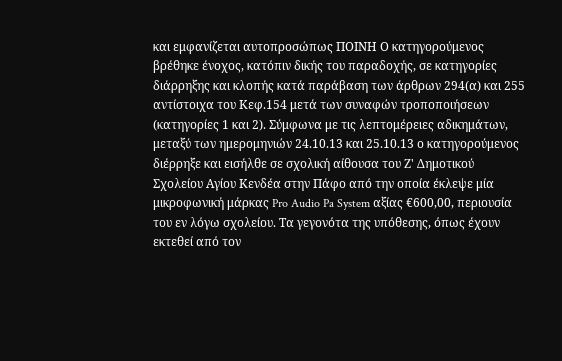και εμφανίζεται αυτοπροσώπως ΠΟΙΝΗ Ο κατηγορούμενος βρέθηκε ένοχος, κατόπιν δικής του παραδοχής, σε κατηγορίες διάρρηξης και κλοπής κατά παράβαση των άρθρων 294(α) και 255 αντίστοιχα του Κεφ.154 μετά των συναφών τροποποιήσεων (κατηγορίες 1 και 2). Σύμφωνα με τις λεπτομέρειες αδικημάτων, μεταξύ των ημερομηνιών 24.10.13 και 25.10.13 ο κατηγορούμενος διέρρηξε και εισήλθε σε σχολική αίθουσα του Ζ' Δημοτικού Σχολείου Αγίου Κενδέα στην Πάφο από την οποία έκλεψε μία μικροφωνική μάρκας Pro Audio Pa System αξίας €600,00, περιουσία του εν λόγω σχολείου. Τα γεγονότα της υπόθεσης, όπως έχουν εκτεθεί από τον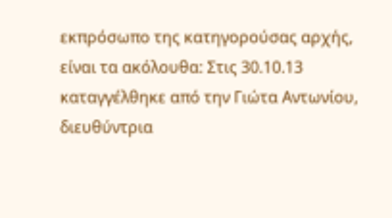εκπρόσωπο της κατηγορούσας αρχής, είναι τα ακόλουθα: Στις 30.10.13 καταγγέλθηκε από την Γιώτα Αντωνίου, διευθύντρια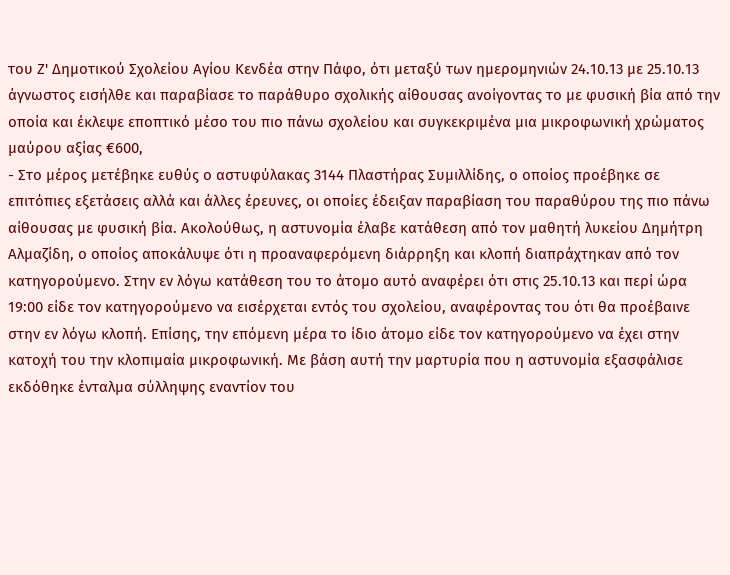του Ζ' Δημοτικού Σχολείου Αγίου Κενδέα στην Πάφο, ότι μεταξύ των ημερομηνιών 24.10.13 με 25.10.13 άγνωστος εισήλθε και παραβίασε το παράθυρο σχολικής αίθουσας ανοίγοντας το με φυσική βία από την οποία και έκλεψε εποπτικό μέσο του πιο πάνω σχολείου και συγκεκριμένα μια μικροφωνική χρώματος μαύρου αξίας €600,
- Στο μέρος μετέβηκε ευθύς ο αστυφύλακας 3144 Πλαστήρας Συμιλλίδης, ο οποίος προέβηκε σε επιτόπιες εξετάσεις αλλά και άλλες έρευνες, οι οποίες έδειξαν παραβίαση του παραθύρου της πιο πάνω αίθουσας με φυσική βία. Ακολούθως, η αστυνομία έλαβε κατάθεση από τον μαθητή λυκείου Δημήτρη Αλμαζίδη, ο οποίος αποκάλυψε ότι η προαναφερόμενη διάρρηξη και κλοπή διαπράχτηκαν από τον κατηγορούμενο. Στην εν λόγω κατάθεση του το άτομο αυτό αναφέρει ότι στις 25.10.13 και περί ώρα 19:00 είδε τον κατηγορούμενο να εισέρχεται εντός του σχολείου, αναφέροντας του ότι θα προέβαινε στην εν λόγω κλοπή. Επίσης, την επόμενη μέρα το ίδιο άτομο είδε τον κατηγορούμενο να έχει στην κατοχή του την κλοπιμαία μικροφωνική. Με βάση αυτή την μαρτυρία που η αστυνομία εξασφάλισε εκδόθηκε ένταλμα σύλληψης εναντίον του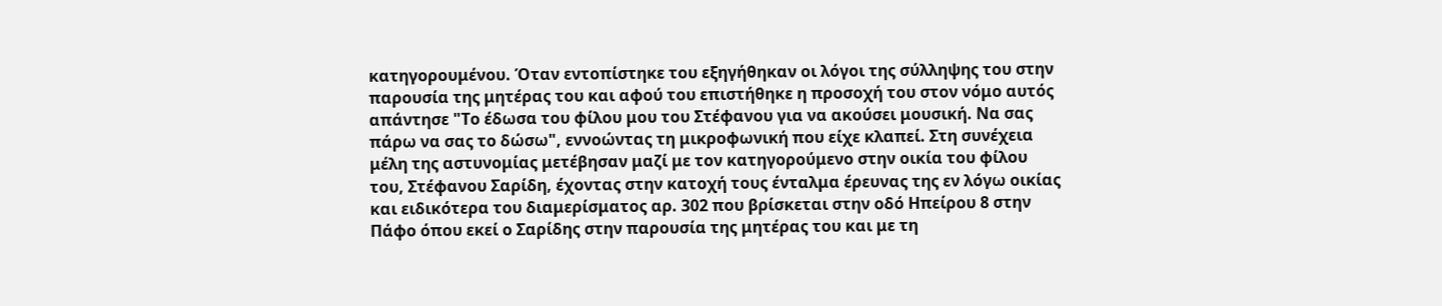κατηγορουμένου. Όταν εντοπίστηκε του εξηγήθηκαν οι λόγοι της σύλληψης του στην παρουσία της μητέρας του και αφού του επιστήθηκε η προσοχή του στον νόμο αυτός απάντησε "Το έδωσα του φίλου μου του Στέφανου για να ακούσει μουσική. Να σας πάρω να σας το δώσω", εννοώντας τη μικροφωνική που είχε κλαπεί. Στη συνέχεια μέλη της αστυνομίας μετέβησαν μαζί με τον κατηγορούμενο στην οικία του φίλου του, Στέφανου Σαρίδη, έχοντας στην κατοχή τους ένταλμα έρευνας της εν λόγω οικίας και ειδικότερα του διαμερίσματος αρ. 302 που βρίσκεται στην οδό Ηπείρου 8 στην Πάφο όπου εκεί ο Σαρίδης στην παρουσία της μητέρας του και με τη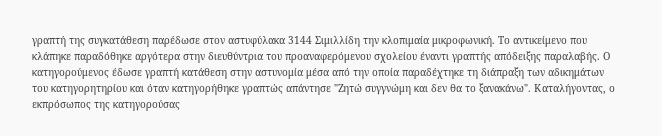γραπτή της συγκατάθεση παρέδωσε στον αστυφύλακα 3144 Σιμιλλίδη την κλοπιμαία μικροφωνική. Το αντικείμενο που κλάπηκε παραδόθηκε αργότερα στην διευθύντρια του προαναφερόμενου σχολείου έναντι γραπτής απόδειξης παραλαβής. Ο κατηγορούμενος έδωσε γραπτή κατάθεση στην αστυνομία μέσα από την οποία παραδέχτηκε τη διάπραξη των αδικημάτων του κατηγορητηρίου και όταν κατηγορήθηκε γραπτώς απάντησε "Ζητώ συγγνώμη και δεν θα το ξανακάνω". Καταλήγοντας, ο εκπρόσωπος της κατηγορούσας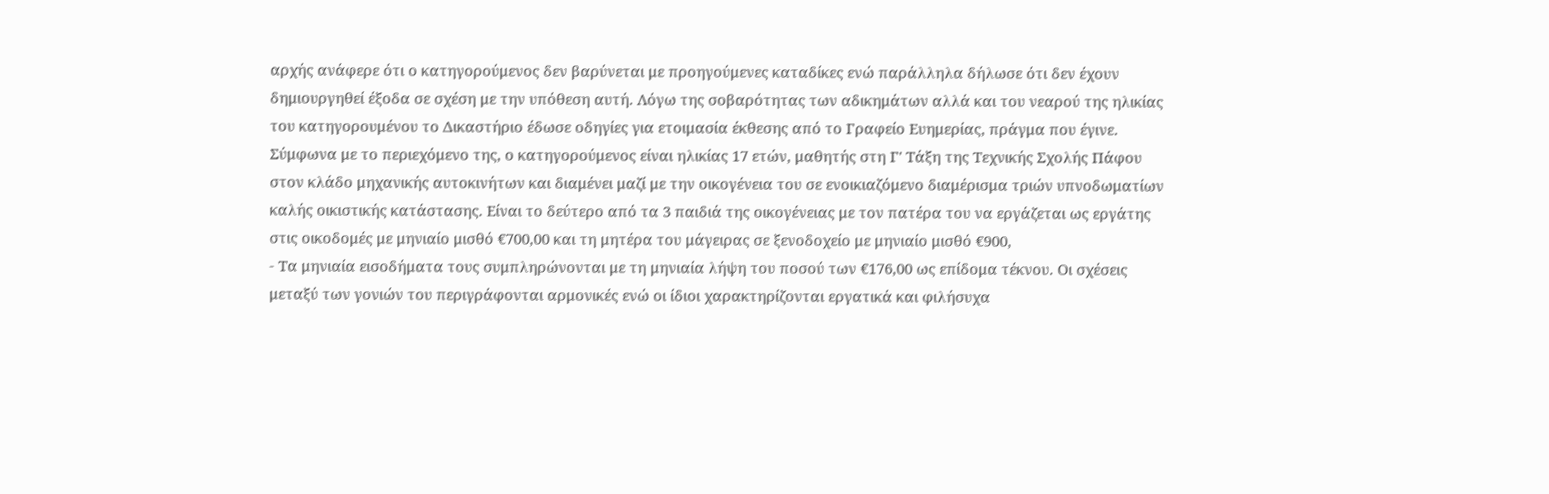αρχής ανάφερε ότι ο κατηγορούμενος δεν βαρύνεται με προηγούμενες καταδίκες ενώ παράλληλα δήλωσε ότι δεν έχουν δημιουργηθεί έξοδα σε σχέση με την υπόθεση αυτή. Λόγω της σοβαρότητας των αδικημάτων αλλά και του νεαρού της ηλικίας του κατηγορουμένου το Δικαστήριο έδωσε οδηγίες για ετοιμασία έκθεσης από το Γραφείο Ευημερίας, πράγμα που έγινε. Σύμφωνα με το περιεχόμενο της, ο κατηγορούμενος είναι ηλικίας 17 ετών, μαθητής στη Γ' Τάξη της Τεχνικής Σχολής Πάφου στον κλάδο μηχανικής αυτοκινήτων και διαμένει μαζί με την οικογένεια του σε ενοικιαζόμενο διαμέρισμα τριών υπνοδωματίων καλής οικιστικής κατάστασης. Είναι το δεύτερο από τα 3 παιδιά της οικογένειας με τον πατέρα του να εργάζεται ως εργάτης στις οικοδομές με μηνιαίο μισθό €700,00 και τη μητέρα του μάγειρας σε ξενοδοχείο με μηνιαίο μισθό €900,
- Τα μηνιαία εισοδήματα τους συμπληρώνονται με τη μηνιαία λήψη του ποσού των €176,00 ως επίδομα τέκνου. Οι σχέσεις μεταξύ των γονιών του περιγράφονται αρμονικές ενώ οι ίδιοι χαρακτηρίζονται εργατικά και φιλήσυχα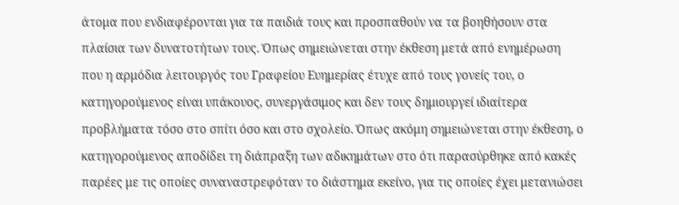άτομα που ενδιαφέρονται για τα παιδιά τους και προσπαθούν να τα βοηθήσουν στα πλαίσια των δυνατοτήτων τους. Όπως σημειώνεται στην έκθεση μετά από ενημέρωση που η αρμόδια λειτουργός του Γραφείου Ευημερίας έτυχε από τους γονείς του, ο κατηγορούμενος είναι υπάκουος, συνεργάσιμος και δεν τους δημιουργεί ιδιαίτερα προβλήματα τόσο στο σπίτι όσο και στο σχολείο. Όπως ακόμη σημειώνεται στην έκθεση, ο κατηγορούμενος αποδίδει τη διάπραξη των αδικημάτων στο ότι παρασύρθηκε από κακές παρέες με τις οποίες συναναστρεφόταν το διάστημα εκείνο, για τις οποίες έχει μετανιώσει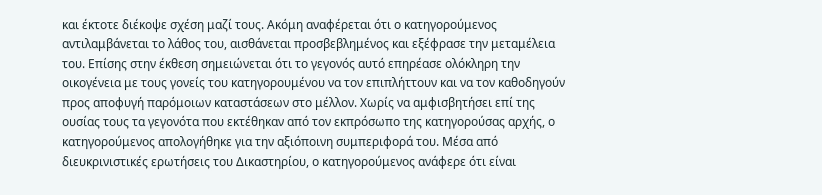και έκτοτε διέκοψε σχέση μαζί τους. Ακόμη αναφέρεται ότι ο κατηγορούμενος αντιλαμβάνεται το λάθος του, αισθάνεται προσβεβλημένος και εξέφρασε την μεταμέλεια του. Επίσης στην έκθεση σημειώνεται ότι το γεγονός αυτό επηρέασε ολόκληρη την οικογένεια με τους γονείς του κατηγορουμένου να τον επιπλήττουν και να τον καθοδηγούν προς αποφυγή παρόμοιων καταστάσεων στο μέλλον. Χωρίς να αμφισβητήσει επί της ουσίας τους τα γεγονότα που εκτέθηκαν από τον εκπρόσωπο της κατηγορούσας αρχής, ο κατηγορούμενος απολογήθηκε για την αξιόποινη συμπεριφορά του. Μέσα από διευκρινιστικές ερωτήσεις του Δικαστηρίου, ο κατηγορούμενος ανάφερε ότι είναι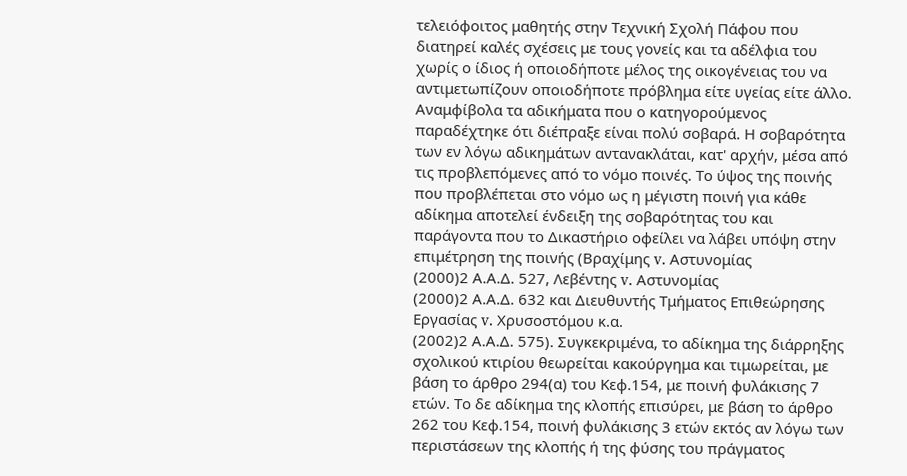τελειόφοιτος μαθητής στην Τεχνική Σχολή Πάφου που διατηρεί καλές σχέσεις με τους γονείς και τα αδέλφια του χωρίς ο ίδιος ή οποιοδήποτε μέλος της οικογένειας του να αντιμετωπίζουν οποιοδήποτε πρόβλημα είτε υγείας είτε άλλο. Αναμφίβολα τα αδικήματα που ο κατηγορούμενος παραδέχτηκε ότι διέπραξε είναι πολύ σοβαρά. Η σοβαρότητα των εν λόγω αδικημάτων αντανακλάται, κατ' αρχήν, μέσα από τις προβλεπόμενες από το νόμο ποινές. Το ύψος της ποινής που προβλέπεται στο νόμο ως η μέγιστη ποινή για κάθε αδίκημα αποτελεί ένδειξη της σοβαρότητας του και παράγοντα που το Δικαστήριο οφείλει να λάβει υπόψη στην επιμέτρηση της ποινής (Βραχίμης v. Αστυνομίας
(2000)2 Α.Α.Δ. 527, Λεβέντης v. Αστυνομίας
(2000)2 Α.Α.Δ. 632 και Διευθυντής Τμήματος Επιθεώρησης Εργασίας v. Χρυσοστόμου κ.α.
(2002)2 Α.Α.Δ. 575). Συγκεκριμένα, το αδίκημα της διάρρηξης σχολικού κτιρίου θεωρείται κακούργημα και τιμωρείται, με βάση το άρθρο 294(α) του Κεφ.154, με ποινή φυλάκισης 7 ετών. Το δε αδίκημα της κλοπής επισύρει, με βάση το άρθρο 262 του Κεφ.154, ποινή φυλάκισης 3 ετών εκτός αν λόγω των περιστάσεων της κλοπής ή της φύσης του πράγματος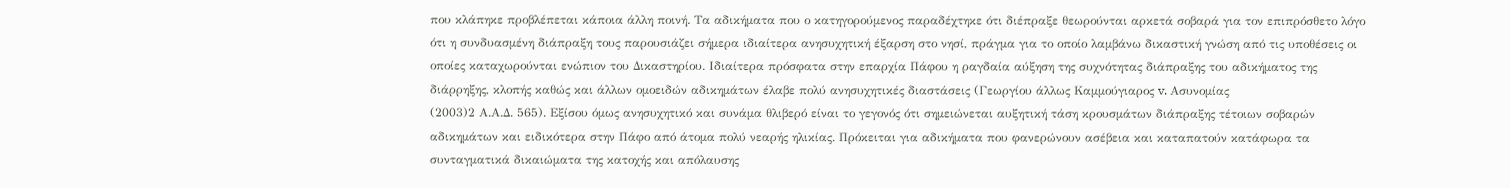που κλάπηκε προβλέπεται κάποια άλλη ποινή. Τα αδικήματα που ο κατηγορούμενος παραδέχτηκε ότι διέπραξε θεωρούνται αρκετά σοβαρά για τον επιπρόσθετο λόγο ότι η συνδυασμένη διάπραξη τους παρουσιάζει σήμερα ιδιαίτερα ανησυχητική έξαρση στο νησί, πράγμα για το οποίο λαμβάνω δικαστική γνώση από τις υποθέσεις οι οποίες καταχωρούνται ενώπιον του Δικαστηρίου. Ιδιαίτερα πρόσφατα στην επαρχία Πάφου η ραγδαία αύξηση της συχνότητας διάπραξης του αδικήματος της διάρρηξης, κλοπής καθώς και άλλων ομοειδών αδικημάτων έλαβε πολύ ανησυχητικές διαστάσεις (Γεωργίου άλλως Καμμούγιαρος v. Ασυνομίας
(2003)2 Α.Α.Δ. 565). Εξίσου όμως ανησυχητικό και συνάμα θλιβερό είναι το γεγονός ότι σημειώνεται αυξητική τάση κρουσμάτων διάπραξης τέτοιων σοβαρών αδικημάτων και ειδικότερα στην Πάφο από άτομα πολύ νεαρής ηλικίας. Πρόκειται για αδικήματα που φανερώνουν ασέβεια και καταπατούν κατάφωρα τα συνταγματικά δικαιώματα της κατοχής και απόλαυσης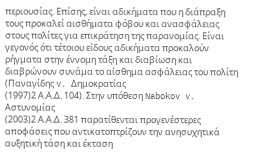περιουσίας. Επίσης, είναι αδικήματα που η διάπραξη τους προκαλεί αισθήματα φόβου και ανασφάλειας στους πολίτες για επικράτηση της παρανομίας. Είναι γεγονός ότι τέτοιου είδους αδικήματα προκαλούν ρήγματα στην έννομη τάξη και διαβίωση και διαβρώνουν συνάμα το αίσθημα ασφάλειας του πολίτη (Παναγίδης v. Δημοκρατίας
(1997)2 Α.Α.Δ. 104). Στην υπόθεση Nabokov v. Αστυνομίας
(2003)2 Α.Α.Δ. 381 παρατίθενται προγενέστερες αποφάσεις που αντικατοπτρίζουν την ανησυχητικά αυξητική τάση και έκταση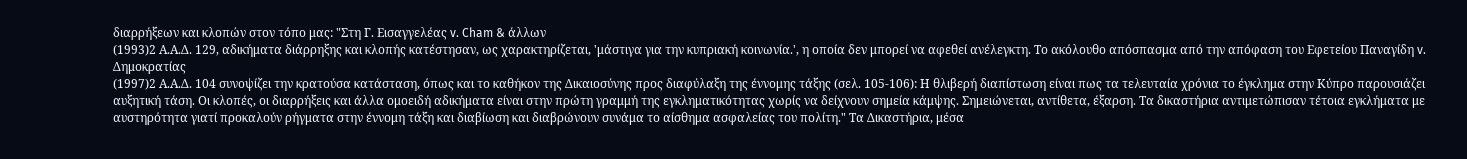διαρρήξεων και κλοπών στον τόπο μας: "Στη Γ. Εισαγγελέας v. Cham & άλλων
(1993)2 Α.Α.Δ. 129, αδικήματα διάρρηξης και κλοπής κατέστησαν, ως χαρακτηρίζεται, 'μάστιγα για την κυπριακή κοινωνία.', η οποία δεν μπορεί να αφεθεί ανέλεγκτη. Το ακόλουθο απόσπασμα από την απόφαση του Εφετείου Παναγίδη v. Δημοκρατίας
(1997)2 Α.Α.Δ. 104 συνοψίζει την κρατούσα κατάσταση, όπως και το καθήκον της Δικαιοσύνης προς διαφύλαξη της έννομης τάξης (σελ. 105-106): Η θλιβερή διαπίστωση είναι πως τα τελευταία χρόνια το έγκλημα στην Κύπρο παρουσιάζει αυξητική τάση. Οι κλοπές, οι διαρρήξεις και άλλα ομοειδή αδικήματα είναι στην πρώτη γραμμή της εγκληματικότητας χωρίς να δείχνουν σημεία κάμψης. Σημειώνεται, αντίθετα, έξαρση. Τα δικαστήρια αντιμετώπισαν τέτοια εγκλήματα με αυστηρότητα γιατί προκαλούν ρήγματα στην έννομη τάξη και διαβίωση και διαβρώνουν συνάμα το αίσθημα ασφαλείας του πολίτη." Τα Δικαστήρια, μέσα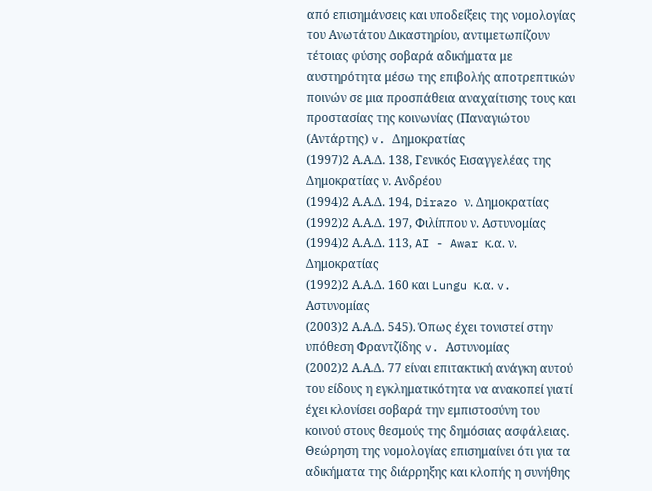από επισημάνσεις και υποδείξεις της νομολογίας του Ανωτάτου Δικαστηρίου, αντιμετωπίζουν τέτοιας φύσης σοβαρά αδικήματα με αυστηρότητα μέσω της επιβολής αποτρεπτικών ποινών σε μια προσπάθεια αναχαίτισης τους και προστασίας της κοινωνίας (Παναγιώτου (Αντάρτης) v. Δημοκρατίας
(1997)2 Α.Α.Δ. 138, Γενικός Εισαγγελέας της Δημοκρατίας ν. Ανδρέου
(1994)2 Α.Α.Δ. 194, Dirazo ν. Δημοκρατίας
(1992)2 Α.Α.Δ. 197, Φιλίππου ν. Αστυνομίας
(1994)2 Α.Α.Δ. 113, AI - Awar κ.α. ν. Δημοκρατίας
(1992)2 Α.Α.Δ. 160 και Lungu κ.α. v. Αστυνομίας
(2003)2 Α.Α.Δ. 545). Όπως έχει τονιστεί στην υπόθεση Φραντζίδης v. Αστυνομίας
(2002)2 Α.Α.Δ. 77 είναι επιτακτική ανάγκη αυτού του είδους η εγκληματικότητα να ανακοπεί γιατί έχει κλονίσει σοβαρά την εμπιστοσύνη του κοινού στους θεσμούς της δημόσιας ασφάλειας. Θεώρηση της νομολογίας επισημαίνει ότι για τα αδικήματα της διάρρηξης και κλοπής η συνήθης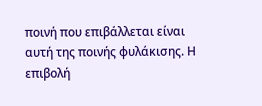ποινή που επιβάλλεται είναι αυτή της ποινής φυλάκισης. Η επιβολή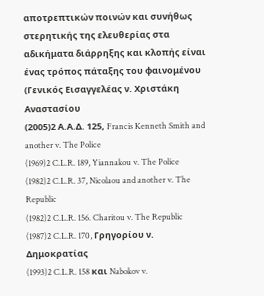αποτρεπτικών ποινών και συνήθως στερητικής της ελευθερίας στα αδικήματα διάρρηξης και κλοπής είναι ένας τρόπος πάταξης του φαινομένου (Γενικός Εισαγγελέας ν. Χριστάκη Αναστασίου
(2005)2 Α.Α.Δ. 125, Francis Kenneth Smith and another v. The Police
(1969)2 C.L.R. 189, Yiannakou v. The Police
(1982)2 C.L.R. 37, Nicolaou and another v. The Republic
(1982)2 C.L.R. 156. Charitou v. The Republic
(1987)2 C.L.R. 170, Γρηγορίου ν. Δημοκρατίας
(1993)2 C.L.R. 158 και Nabokov v.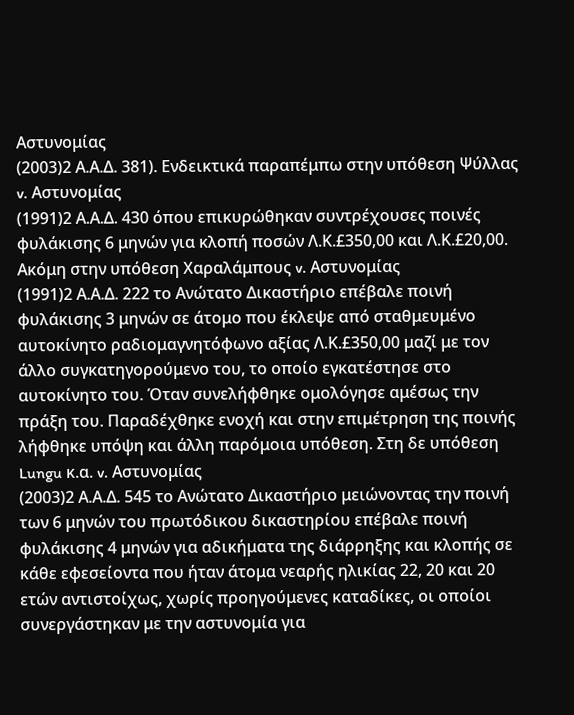Αστυνομίας
(2003)2 Α.Α.Δ. 381). Ενδεικτικά παραπέμπω στην υπόθεση Ψύλλας v. Αστυνομίας
(1991)2 Α.Α.Δ. 430 όπου επικυρώθηκαν συντρέχουσες ποινές φυλάκισης 6 μηνών για κλοπή ποσών Λ.Κ.£350,00 και Λ.Κ.£20,00. Ακόμη στην υπόθεση Χαραλάμπους v. Αστυνομίας
(1991)2 Α.Α.Δ. 222 το Ανώτατο Δικαστήριο επέβαλε ποινή φυλάκισης 3 μηνών σε άτομο που έκλεψε από σταθμευμένο αυτοκίνητο ραδιομαγνητόφωνο αξίας Λ.Κ.£350,00 μαζί με τον άλλο συγκατηγορούμενο του, το οποίο εγκατέστησε στο αυτοκίνητο του. Όταν συνελήφθηκε ομολόγησε αμέσως την πράξη του. Παραδέχθηκε ενοχή και στην επιμέτρηση της ποινής λήφθηκε υπόψη και άλλη παρόμοια υπόθεση. Στη δε υπόθεση Lungu κ.α. v. Αστυνομίας
(2003)2 Α.Α.Δ. 545 το Ανώτατο Δικαστήριο μειώνοντας την ποινή των 6 μηνών του πρωτόδικου δικαστηρίου επέβαλε ποινή φυλάκισης 4 μηνών για αδικήματα της διάρρηξης και κλοπής σε κάθε εφεσείοντα που ήταν άτομα νεαρής ηλικίας 22, 20 και 20 ετών αντιστοίχως, χωρίς προηγούμενες καταδίκες, οι οποίοι συνεργάστηκαν με την αστυνομία για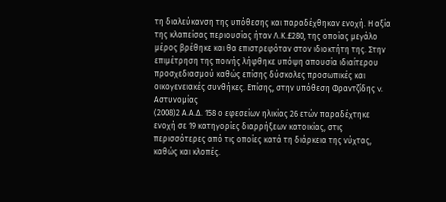τη διαλεύκανση της υπόθεσης και παραδέχθηκαν ενοχή. Η αξία της κλαπείσας περιουσίας ήταν Λ.Κ.£280, της οποίας μεγάλο μέρος βρέθηκε και θα επιστρεφόταν στον ιδιοκτήτη της. Στην επιμέτρηση της ποινής λήφθηκε υπόψη απουσία ιδιαίτερου προσχεδιασμού καθώς επίσης δύσκολες προσωπικές και οικογενειακές συνθήκες. Επίσης, στην υπόθεση Φραντζίδης v. Αστυνομίας
(2008)2 Α.Α.Δ. 158 ο εφεσείων ηλικίας 26 ετών παραδέχτηκε ενοχή σε 19 κατηγορίες διαρρήξεων κατοικίας, στις περισσότερες από τις οποίες κατά τη διάρκεια της νύχτας, καθώς και κλοπές.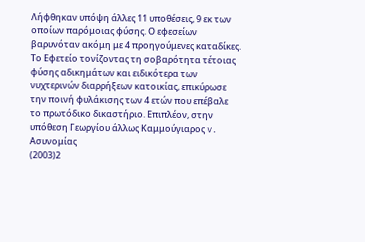Λήφθηκαν υπόψη άλλες 11 υποθέσεις, 9 εκ των οποίων παρόμοιας φύσης. Ο εφεσείων βαρυνόταν ακόμη με 4 προηγούμενες καταδίκες. Το Εφετείο τονίζοντας τη σοβαρότητα τέτοιας φύσης αδικημάτων και ειδικότερα των νυχτερινών διαρρήξεων κατοικίας, επικύρωσε την ποινή φυλάκισης των 4 ετών που επέβαλε το πρωτόδικο δικαστήριο. Επιπλέον, στην υπόθεση Γεωργίου άλλως Καμμούγιαρος v. Ασυνομίας
(2003)2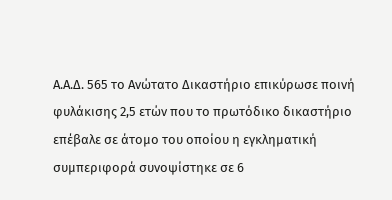Α.Α.Δ. 565 το Ανώτατο Δικαστήριο επικύρωσε ποινή φυλάκισης 2,5 ετών που το πρωτόδικο δικαστήριο επέβαλε σε άτομο του οποίου η εγκληματική συμπεριφορά συνοψίστηκε σε 6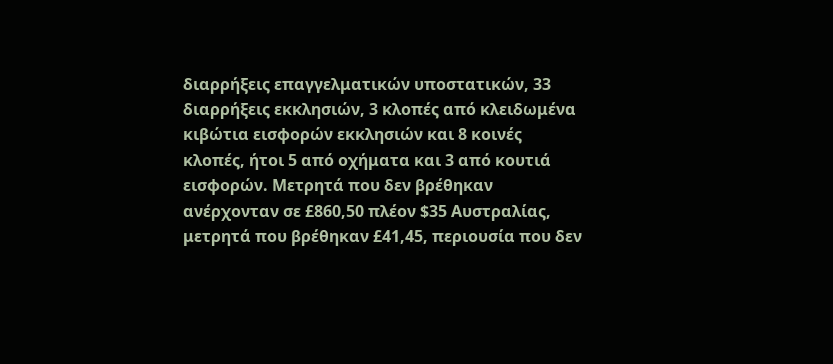διαρρήξεις επαγγελματικών υποστατικών, 33 διαρρήξεις εκκλησιών, 3 κλοπές από κλειδωμένα κιβώτια εισφορών εκκλησιών και 8 κοινές κλοπές, ήτοι 5 από οχήματα και 3 από κουτιά εισφορών. Μετρητά που δεν βρέθηκαν ανέρχονταν σε £860,50 πλέον $35 Αυστραλίας, μετρητά που βρέθηκαν £41,45, περιουσία που δεν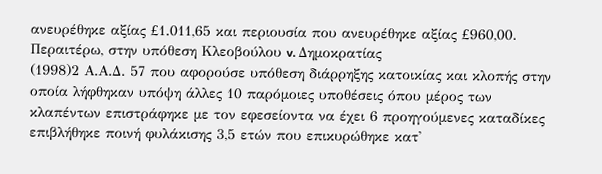ανευρέθηκε αξίας £1.011,65 και περιουσία που ανευρέθηκε αξίας £960,00. Περαιτέρω, στην υπόθεση Κλεοβούλου v. Δημοκρατίας
(1998)2 Α.Α.Δ. 57 που αφορούσε υπόθεση διάρρηξης κατοικίας και κλοπής στην οποία λήφθηκαν υπόψη άλλες 10 παρόμοιες υποθέσεις όπου μέρος των κλαπέντων επιστράφηκε με τον εφεσείοντα να έχει 6 προηγούμενες καταδίκες επιβλήθηκε ποινή φυλάκισης 3,5 ετών που επικυρώθηκε κατ'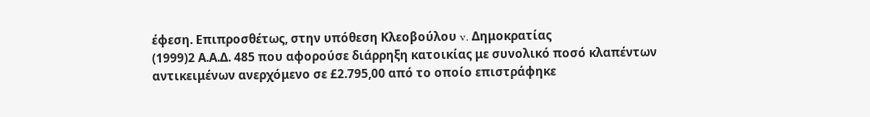έφεση. Επιπροσθέτως, στην υπόθεση Κλεοβούλου v. Δημοκρατίας
(1999)2 Α.Α.Δ. 485 που αφορούσε διάρρηξη κατοικίας με συνολικό ποσό κλαπέντων αντικειμένων ανερχόμενο σε £2.795,00 από το οποίο επιστράφηκε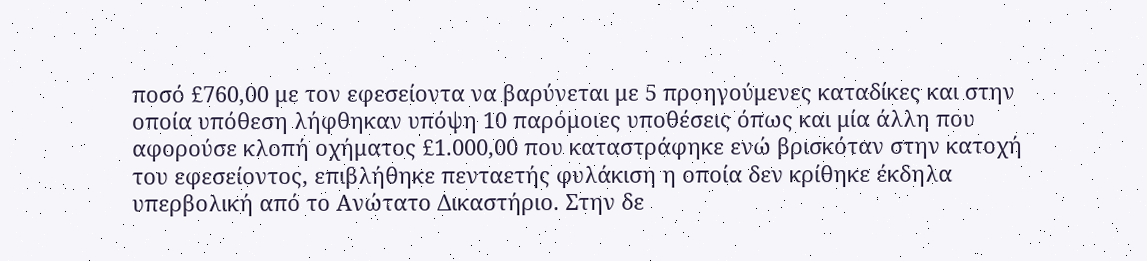ποσό £760,00 με τον εφεσείοντα να βαρύνεται με 5 προηγούμενες καταδίκες και στην οποία υπόθεση λήφθηκαν υπόψη 10 παρόμοιες υποθέσεις όπως και μία άλλη που αφορούσε κλοπή οχήματος £1.000,00 που καταστράφηκε ενώ βρισκόταν στην κατοχή του εφεσείοντος, επιβλήθηκε πενταετής φυλάκιση η οποία δεν κρίθηκε έκδηλα υπερβολική από το Ανώτατο Δικαστήριο. Στην δε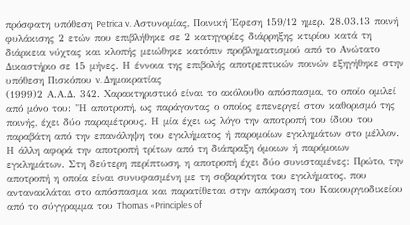πρόσφατη υπόθεση Petrica v. Αστυνομίας, Ποινική Έφεση 159/12 ημερ. 28.03.13 ποινή φυλάκισης 2 ετών που επιβλήθηκε σε 2 κατηγορίες διάρρηξης κτιρίου κατά τη διάρκεια νύχτας και κλοπής μειώθηκε κατόπιν προβληματισμού από το Ανώτατο Δικαστήριο σε 15 μήνες. Η έννοια της επιβολής αποτρεπτικών ποινών εξηγήθηκε στην υπόθεση Πισκόπου v. Δημοκρατίας
(1999)2 Α.Α.Δ. 342. Χαρακτηριστικό είναι το ακόλουθο απόσπασμα, το οποίο ομιλεί από μόνο του: "Η αποτροπή, ως παράγοντας ο οποίος επενεργεί στον καθορισμό της ποινής, έχει δύο παραμέτρους. Η μία έχει ως λόγο την αποτροπή του ίδιου του παραβάτη από την επανάληψη του εγκλήματος ή παρομοίων εγκλημάτων στο μέλλον. Η άλλη αφορά την αποτροπή τρίτων από τη διάπραξη όμοιων ή παρόμοιων εγκλημάτων. Στη δεύτερη περίπτωση, η αποτροπή έχει δύο συνισταμένες: Πρώτο, την αποτροπή η οποία είναι συνυφασμένη με τη σοβαρότητα του εγκλήματος, που αντανακλάται στο απόσπασμα και παρατίθεται στην απόφαση του Κακουργιοδικείου από το σύγγραμμα του Thomas «Principles of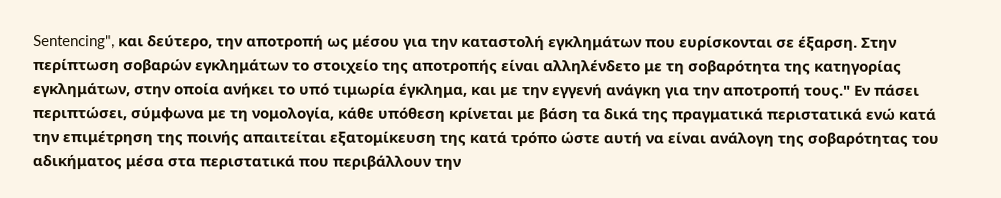Sentencing", και δεύτερο, την αποτροπή ως μέσου για την καταστολή εγκλημάτων που ευρίσκονται σε έξαρση. Στην περίπτωση σοβαρών εγκλημάτων το στοιχείο της αποτροπής είναι αλληλένδετο με τη σοβαρότητα της κατηγορίας εγκλημάτων, στην οποία ανήκει το υπό τιμωρία έγκλημα, και με την εγγενή ανάγκη για την αποτροπή τους." Εν πάσει περιπτώσει, σύμφωνα με τη νομολογία, κάθε υπόθεση κρίνεται με βάση τα δικά της πραγματικά περιστατικά ενώ κατά την επιμέτρηση της ποινής απαιτείται εξατομίκευση της κατά τρόπο ώστε αυτή να είναι ανάλογη της σοβαρότητας του αδικήματος μέσα στα περιστατικά που περιβάλλουν την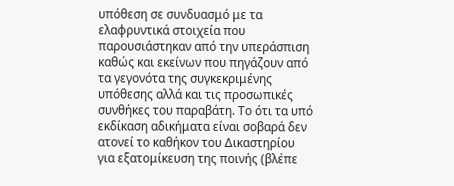υπόθεση σε συνδυασμό με τα ελαφρυντικά στοιχεία που παρουσιάστηκαν από την υπεράσπιση καθώς και εκείνων που πηγάζουν από τα γεγονότα της συγκεκριμένης υπόθεσης αλλά και τις προσωπικές συνθήκες του παραβάτη. Το ότι τα υπό εκδίκαση αδικήματα είναι σοβαρά δεν ατονεί το καθήκον του Δικαστηρίου για εξατομίκευση της ποινής (βλέπε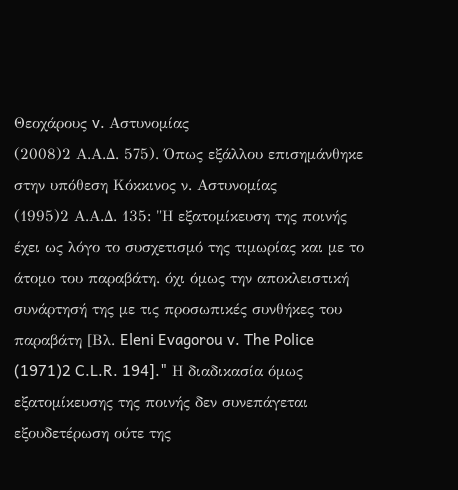Θεοχάρους v. Αστυνομίας
(2008)2 Α.Α.Δ. 575). Όπως εξάλλου επισημάνθηκε στην υπόθεση Κόκκινος ν. Αστυνομίας
(1995)2 Α.Α.Δ. 135: "Η εξατομίκευση της ποινής έχει ως λόγο το συσχετισμό της τιμωρίας και με το άτομο του παραβάτη. όχι όμως την αποκλειστική συνάρτησή της με τις προσωπικές συνθήκες του παραβάτη [Βλ. Eleni Evagorou v. The Police
(1971)2 C.L.R. 194]." Η διαδικασία όμως εξατομίκευσης της ποινής δεν συνεπάγεται εξουδετέρωση ούτε της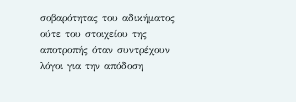σοβαρότητας του αδικήματος ούτε του στοιχείου της αποτροπής όταν συντρέχουν λόγοι για την απόδοση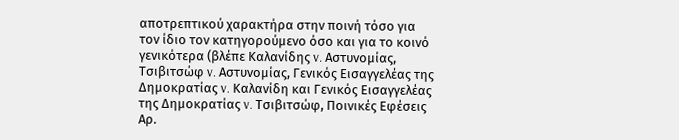αποτρεπτικού χαρακτήρα στην ποινή τόσο για τον ίδιο τον κατηγορούμενο όσο και για το κοινό γενικότερα (βλέπε Καλανίδης v. Αστυνομίας, Τσιβιτσώφ v. Αστυνομίας, Γενικός Εισαγγελέας της Δημοκρατίας v. Καλανίδη και Γενικός Εισαγγελέας της Δημοκρατίας v. Τσιβιτσώφ, Ποινικές Εφέσεις Αρ.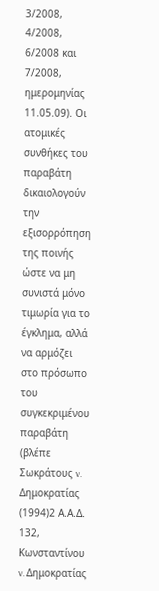3/2008, 4/2008, 6/2008 και 7/2008, ημερομηνίας 11.05.09). Οι ατομικές συνθήκες του παραβάτη δικαιολογούν την εξισορρόπηση της ποινής ώστε να μη συνιστά μόνο τιμωρία για το έγκλημα, αλλά να αρμόζει στο πρόσωπο του συγκεκριμένου παραβάτη (βλέπε Σωκράτους v. Δημοκρατίας
(1994)2 Α.Α.Δ. 132, Κωνσταντίνου v. Δημοκρατίας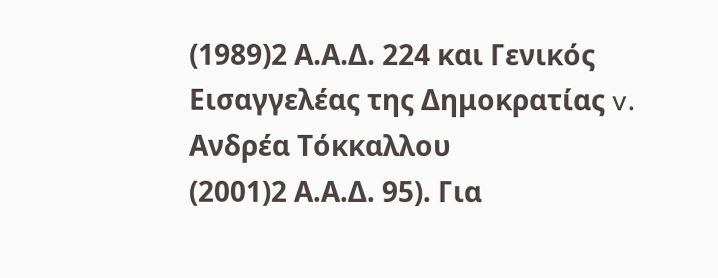(1989)2 Α.Α.Δ. 224 και Γενικός Εισαγγελέας της Δημοκρατίας v. Ανδρέα Τόκκαλλου
(2001)2 Α.Α.Δ. 95). Για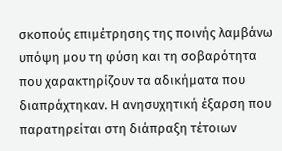σκοπούς επιμέτρησης της ποινής λαμβάνω υπόψη μου τη φύση και τη σοβαρότητα που χαρακτηρίζουν τα αδικήματα που διαπράχτηκαν. Η ανησυχητική έξαρση που παρατηρείται στη διάπραξη τέτοιων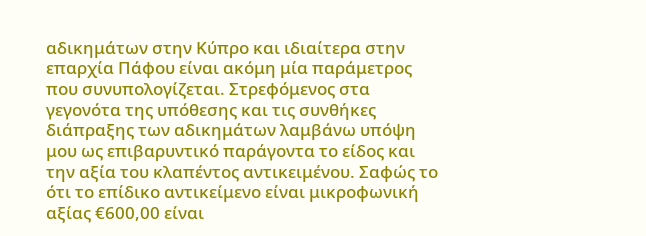αδικημάτων στην Κύπρο και ιδιαίτερα στην επαρχία Πάφου είναι ακόμη μία παράμετρος που συνυπολογίζεται. Στρεφόμενος στα γεγονότα της υπόθεσης και τις συνθήκες διάπραξης των αδικημάτων λαμβάνω υπόψη μου ως επιβαρυντικό παράγοντα το είδος και την αξία του κλαπέντος αντικειμένου. Σαφώς το ότι το επίδικο αντικείμενο είναι μικροφωνική αξίας €600,00 είναι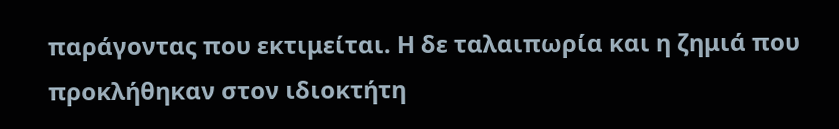παράγοντας που εκτιμείται. Η δε ταλαιπωρία και η ζημιά που προκλήθηκαν στον ιδιοκτήτη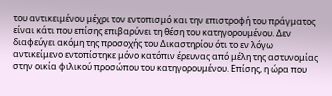του αντικειμένου μέχρι τον εντοπισμό και την επιστροφή του πράγματος είναι κάτι που επίσης επιβαρύνει τη θέση του κατηγορουμένου. Δεν διαφεύγει ακόμη της προσοχής του Δικαστηρίου ότι το εν λόγω αντικείμενο εντοπίστηκε μόνο κατόπιν έρευνας από μέλη της αστυνομίας στην οικία φιλικού προσώπου του κατηγορουμένου. Επίσης, η ώρα που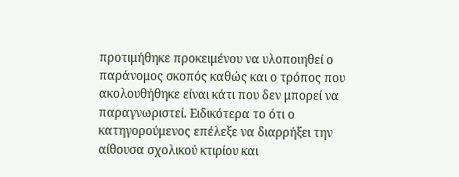προτιμήθηκε προκειμένου να υλοποιηθεί ο παράνομος σκοπός καθώς και ο τρόπος που ακολουθήθηκε είναι κάτι που δεν μπορεί να παραγνωριστεί. Ειδικότερα το ότι ο κατηγορούμενος επέλεξε να διαρρήξει την αίθουσα σχολικού κτιρίου και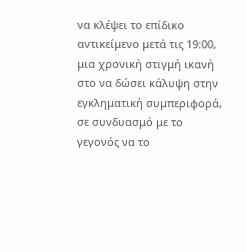να κλέψει το επίδικο αντικείμενο μετά τις 19:00, μια χρονική στιγμή ικανή στο να δώσει κάλυψη στην εγκληματική συμπεριφορά, σε συνδυασμό με το γεγονός να το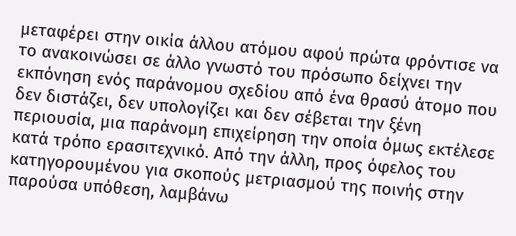μεταφέρει στην οικία άλλου ατόμου αφού πρώτα φρόντισε να το ανακοινώσει σε άλλο γνωστό του πρόσωπο δείχνει την εκπόνηση ενός παράνομου σχεδίου από ένα θρασύ άτομο που δεν διστάζει, δεν υπολογίζει και δεν σέβεται την ξένη περιουσία, μια παράνομη επιχείρηση την οποία όμως εκτέλεσε κατά τρόπο ερασιτεχνικό. Από την άλλη, προς όφελος του κατηγορουμένου για σκοπούς μετριασμού της ποινής στην παρούσα υπόθεση, λαμβάνω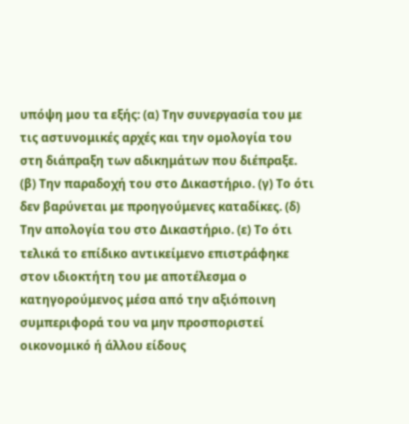υπόψη μου τα εξής: (α) Την συνεργασία του με τις αστυνομικές αρχές και την ομολογία του στη διάπραξη των αδικημάτων που διέπραξε. (β) Την παραδοχή του στο Δικαστήριο. (γ) Το ότι δεν βαρύνεται με προηγούμενες καταδίκες. (δ) Την απολογία του στο Δικαστήριο. (ε) Το ότι τελικά το επίδικο αντικείμενο επιστράφηκε στον ιδιοκτήτη του με αποτέλεσμα ο κατηγορούμενος μέσα από την αξιόποινη συμπεριφορά του να μην προσποριστεί οικονομικό ή άλλου είδους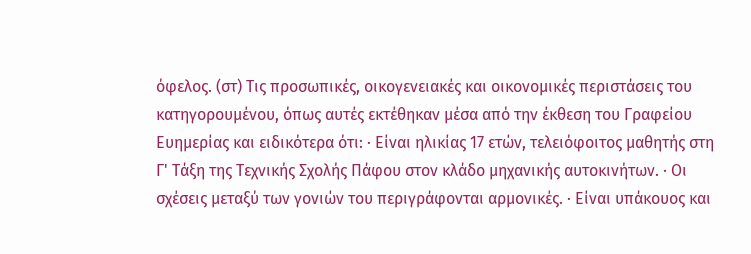όφελος. (στ) Τις προσωπικές, οικογενειακές και οικονομικές περιστάσεις του κατηγορουμένου, όπως αυτές εκτέθηκαν μέσα από την έκθεση του Γραφείου Ευημερίας και ειδικότερα ότι: · Είναι ηλικίας 17 ετών, τελειόφοιτος μαθητής στη Γ' Τάξη της Τεχνικής Σχολής Πάφου στον κλάδο μηχανικής αυτοκινήτων. · Οι σχέσεις μεταξύ των γονιών του περιγράφονται αρμονικές. · Είναι υπάκουος και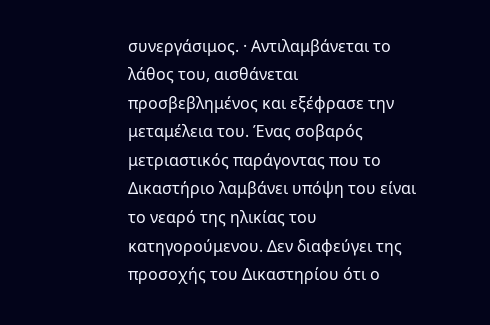συνεργάσιμος. · Αντιλαμβάνεται το λάθος του, αισθάνεται προσβεβλημένος και εξέφρασε την μεταμέλεια του. Ένας σοβαρός μετριαστικός παράγοντας που το Δικαστήριο λαμβάνει υπόψη του είναι το νεαρό της ηλικίας του κατηγορούμενου. Δεν διαφεύγει της προσοχής του Δικαστηρίου ότι ο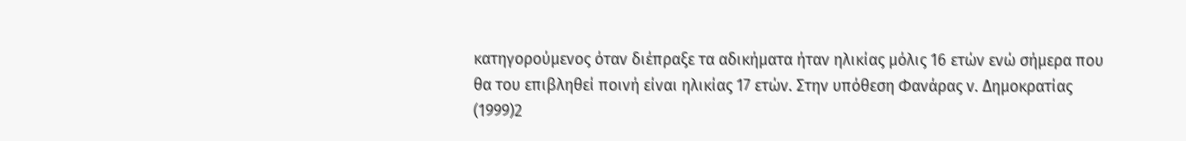κατηγορούμενος όταν διέπραξε τα αδικήματα ήταν ηλικίας μόλις 16 ετών ενώ σήμερα που θα του επιβληθεί ποινή είναι ηλικίας 17 ετών. Στην υπόθεση Φανάρας v. Δημοκρατίας
(1999)2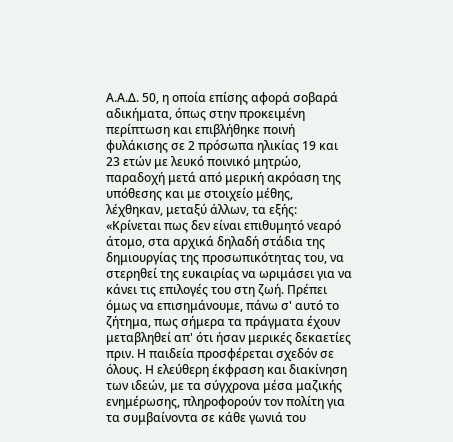Α.Α.Δ. 50, η οποία επίσης αφορά σοβαρά αδικήματα, όπως στην προκειμένη περίπτωση και επιβλήθηκε ποινή φυλάκισης σε 2 πρόσωπα ηλικίας 19 και 23 ετών με λευκό ποινικό μητρώο, παραδοχή μετά από μερική ακρόαση της υπόθεσης και με στοιχείο μέθης, λέχθηκαν, μεταξύ άλλων, τα εξής: «Κρίνεται πως δεν είναι επιθυμητό νεαρό άτομο, στα αρχικά δηλαδή στάδια της δημιουργίας της προσωπικότητας του, να στερηθεί της ευκαιρίας να ωριμάσει για να κάνει τις επιλογές του στη ζωή. Πρέπει όμως να επισημάνουμε, πάνω σ' αυτό το ζήτημα, πως σήμερα τα πράγματα έχουν μεταβληθεί απ' ότι ήσαν μερικές δεκαετίες πριν. Η παιδεία προσφέρεται σχεδόν σε όλους. Η ελεύθερη έκφραση και διακίνηση των ιδεών, με τα σύγχρονα μέσα μαζικής ενημέρωσης, πληροφορούν τον πολίτη για τα συμβαίνοντα σε κάθε γωνιά του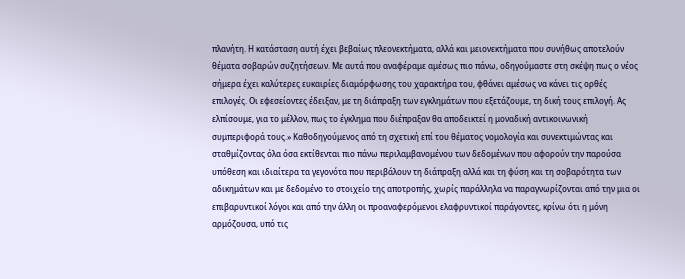πλανήτη. Η κατάσταση αυτή έχει βεβαίως πλεονεκτήματα, αλλά και μειονεκτήματα που συνήθως αποτελούν θέματα σοβαρών συζητήσεων. Με αυτά που αναφέραμε αμέσως πιο πάνω, οδηγούμαστε στη σκέψη πως ο νέος σήμερα έχει καλύτερες ευκαιρίες διαμόρφωσης του χαρακτήρα του, φθάνει αμέσως να κάνει τις ορθές επιλογές. Οι εφεσείοντες έδειξαν, με τη διάπραξη των εγκλημάτων που εξετάζουμε, τη δική τους επιλογή. Ας ελπίσουμε, για το μέλλον, πως το έγκλημα που διέπραξαν θα αποδεικτεί η μοναδική αντικοινωνική συμπεριφορά τους.» Καθοδηγούμενος από τη σχετική επί του θέματος νομολογία και συνεκτιμώντας και σταθμίζοντας όλα όσα εκτίθενται πιο πάνω περιλαμβανομένου των δεδομένων που αφορούν την παρούσα υπόθεση και ιδιαίτερα τα γεγονότα που περιβάλουν τη διάπραξη αλλά και τη φύση και τη σοβαρότητα των αδικημάτων και με δεδομένο το στοιχείο της αποτροπής, χωρίς παράλληλα να παραγνωρίζονται από την μια οι επιβαρυντικοί λόγοι και από την άλλη οι προαναφερόμενοι ελαφρυντικοί παράγοντες, κρίνω ότι η μόνη αρμόζουσα, υπό τις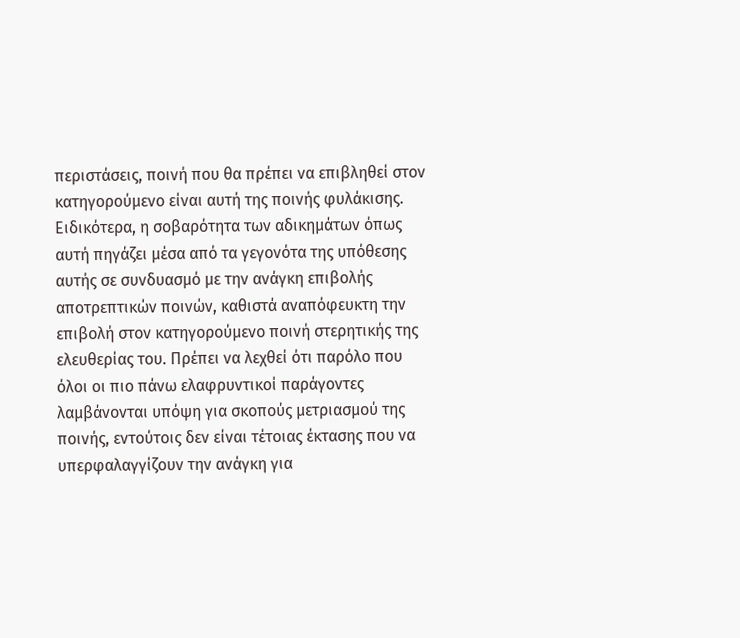περιστάσεις, ποινή που θα πρέπει να επιβληθεί στον κατηγορούμενο είναι αυτή της ποινής φυλάκισης. Ειδικότερα, η σοβαρότητα των αδικημάτων όπως αυτή πηγάζει μέσα από τα γεγονότα της υπόθεσης αυτής σε συνδυασμό με την ανάγκη επιβολής αποτρεπτικών ποινών, καθιστά αναπόφευκτη την επιβολή στον κατηγορούμενο ποινή στερητικής της ελευθερίας του. Πρέπει να λεχθεί ότι παρόλο που όλοι οι πιο πάνω ελαφρυντικοί παράγοντες λαμβάνονται υπόψη για σκοπούς μετριασμού της ποινής, εντούτοις δεν είναι τέτοιας έκτασης που να υπερφαλαγγίζουν την ανάγκη για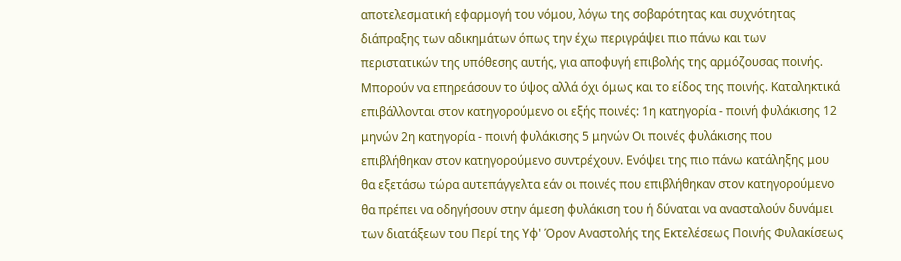αποτελεσματική εφαρμογή του νόμου, λόγω της σοβαρότητας και συχνότητας διάπραξης των αδικημάτων όπως την έχω περιγράψει πιο πάνω και των περιστατικών της υπόθεσης αυτής, για αποφυγή επιβολής της αρμόζουσας ποινής. Μπορούν να επηρεάσουν το ύψος αλλά όχι όμως και το είδος της ποινής. Καταληκτικά επιβάλλονται στον κατηγορούμενο οι εξής ποινές: 1η κατηγορία - ποινή φυλάκισης 12 μηνών 2η κατηγορία - ποινή φυλάκισης 5 μηνών Οι ποινές φυλάκισης που επιβλήθηκαν στον κατηγορούμενο συντρέχουν. Ενόψει της πιο πάνω κατάληξης μου θα εξετάσω τώρα αυτεπάγγελτα εάν οι ποινές που επιβλήθηκαν στον κατηγορούμενο θα πρέπει να οδηγήσουν στην άμεση φυλάκιση του ή δύναται να ανασταλούν δυνάμει των διατάξεων του Περί της Υφ' Όρον Αναστολής της Εκτελέσεως Ποινής Φυλακίσεως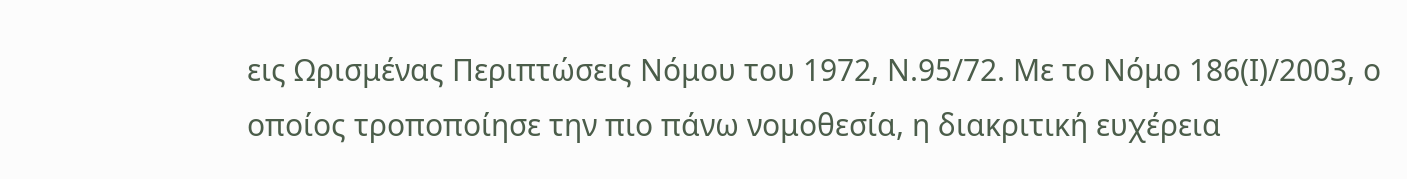εις Ωρισμένας Περιπτώσεις Νόμου του 1972, Ν.95/72. Με το Νόμο 186(Ι)/2003, ο οποίος τροποποίησε την πιο πάνω νομοθεσία, η διακριτική ευχέρεια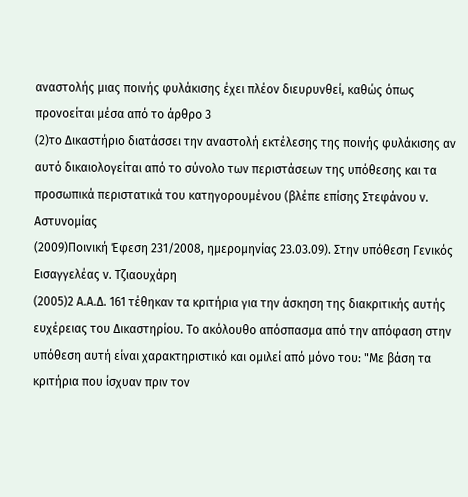αναστολής μιας ποινής φυλάκισης έχει πλέον διευρυνθεί, καθώς όπως προνοείται μέσα από το άρθρο 3
(2)το Δικαστήριο διατάσσει την αναστολή εκτέλεσης της ποινής φυλάκισης αν αυτό δικαιολογείται από το σύνολο των περιστάσεων της υπόθεσης και τα προσωπικά περιστατικά του κατηγορουμένου (βλέπε επίσης Στεφάνου v. Αστυνομίας
(2009)Ποινική Έφεση 231/2008, ημερομηνίας 23.03.09). Στην υπόθεση Γενικός Εισαγγελέας v. Τζιαουχάρη
(2005)2 Α.Α.Δ. 161 τέθηκαν τα κριτήρια για την άσκηση της διακριτικής αυτής ευχέρειας του Δικαστηρίου. Το ακόλουθο απόσπασμα από την απόφαση στην υπόθεση αυτή είναι χαρακτηριστικό και ομιλεί από μόνο του: "Με βάση τα κριτήρια που ίσχυαν πριν τον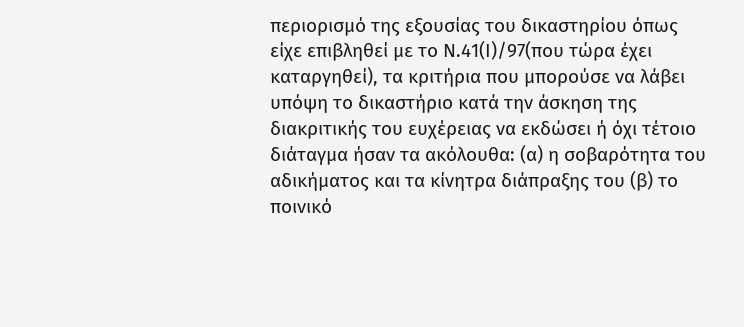περιορισμό της εξουσίας του δικαστηρίου όπως είχε επιβληθεί με το Ν.41(Ι)/97(που τώρα έχει καταργηθεί), τα κριτήρια που μπορούσε να λάβει υπόψη το δικαστήριο κατά την άσκηση της διακριτικής του ευχέρειας να εκδώσει ή όχι τέτοιο διάταγμα ήσαν τα ακόλουθα: (α) η σοβαρότητα του αδικήματος και τα κίνητρα διάπραξης του (β) το ποινικό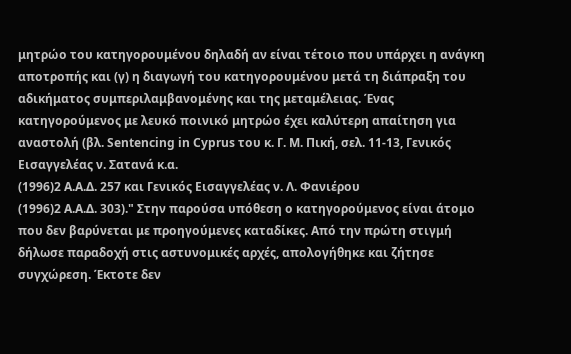μητρώο του κατηγορουμένου δηλαδή αν είναι τέτοιο που υπάρχει η ανάγκη αποτροπής και (γ) η διαγωγή του κατηγορουμένου μετά τη διάπραξη του αδικήματος συμπεριλαμβανομένης και της μεταμέλειας. Ένας κατηγορούμενος με λευκό ποινικό μητρώο έχει καλύτερη απαίτηση για αναστολή (βλ. Sentencing in Cyprus του κ. Γ. Μ. Πική, σελ. 11-13, Γενικός Εισαγγελέας ν. Σατανά κ.α.
(1996)2 Α.Α.Δ. 257 και Γενικός Εισαγγελέας ν. Λ. Φανιέρου
(1996)2 Α.Α.Δ. 303)." Στην παρούσα υπόθεση ο κατηγορούμενος είναι άτομο που δεν βαρύνεται με προηγούμενες καταδίκες. Από την πρώτη στιγμή δήλωσε παραδοχή στις αστυνομικές αρχές, απολογήθηκε και ζήτησε συγχώρεση. Έκτοτε δεν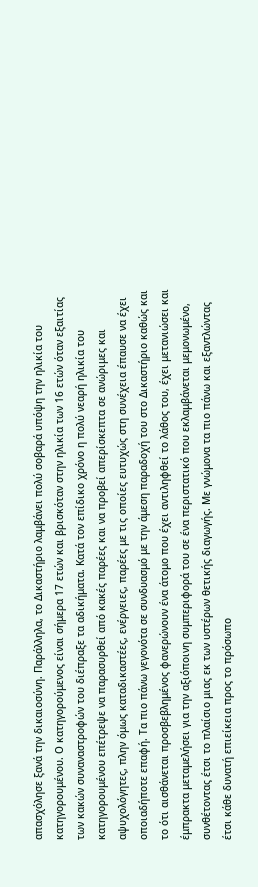απασχόλησε ξανά την δικαιοσύνη. Παράλληλα, το Δικαστήριο λαμβάνει πολύ σοβαρά υπόψη την ηλικία του κατηγορουμένου. Ο κατηγορούμενος είναι σήμερα 17 ετών και βρισκόταν στην ηλικία των 16 ετών όταν εξαιτίας των κακών συναναστροφών του διέπραξε τα αδικήματα. Κατά τον επίδικο χρόνο η πολύ νεαρή ηλικία του κατηγορουμένου επέτρεψε να παρασυρθεί από κακές παρέες και να προβεί απερίσκεπτα σε ανώριμες και αψυχολόγητες, πλην όμως καταδικαστέες, ενέργειες, παρέες με τις οποίες ευτυχώς στη συνέχεια έπαυσε να έχει οποιαδήποτε επαφή. Τα πιο πάνω γεγονότα σε συνδυασμό με την άμεση παραδοχή του στο Δικαστήριο καθώς και το ότι αισθάνεται προσβεβλημένος φανερώνουν ένα άτομο που έχει αντιληφθεί το λάθος του, έχει μετανιώσει και έμπρακτα μεταμελήσει για την αξιόποινη συμπεριφορά του σε ένα περιστατικό που εκλαμβάνεται μεμονωμένο, συνθέτοντας έτσι το πλαίσιο μιας εκ των υστέρων θετικής διαγωγής. Με γνώμονα τα πιο πάνω και εξαντλώντας έτσι κάθε δυνατή επιείκεια προς το πρόσωπο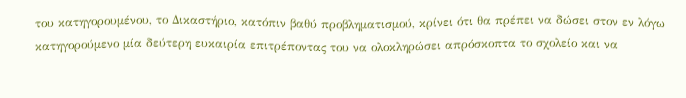του κατηγορουμένου, το Δικαστήριο, κατόπιν βαθύ προβληματισμού, κρίνει ότι θα πρέπει να δώσει στον εν λόγω κατηγορούμενο μία δεύτερη ευκαιρία επιτρέποντας του να ολοκληρώσει απρόσκοπτα το σχολείο και να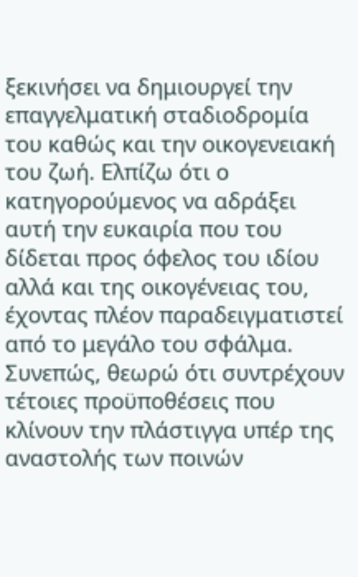ξεκινήσει να δημιουργεί την επαγγελματική σταδιοδρομία του καθώς και την οικογενειακή του ζωή. Ελπίζω ότι ο κατηγορούμενος να αδράξει αυτή την ευκαιρία που του δίδεται προς όφελος του ιδίου αλλά και της οικογένειας του, έχοντας πλέον παραδειγματιστεί από το μεγάλο του σφάλμα. Συνεπώς, θεωρώ ότι συντρέχουν τέτοιες προϋποθέσεις που κλίνουν την πλάστιγγα υπέρ της αναστολής των ποινών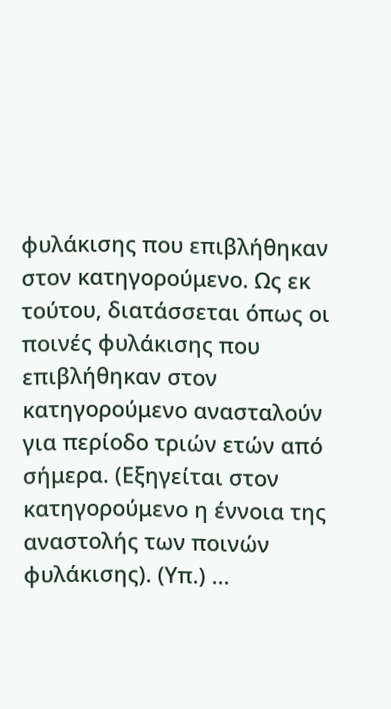φυλάκισης που επιβλήθηκαν στον κατηγορούμενο. Ως εκ τούτου, διατάσσεται όπως οι ποινές φυλάκισης που επιβλήθηκαν στον κατηγορούμενο ανασταλούν για περίοδο τριών ετών από σήμερα. (Εξηγείται στον κατηγορούμενο η έννοια της αναστολής των ποινών φυλάκισης). (Υπ.) ...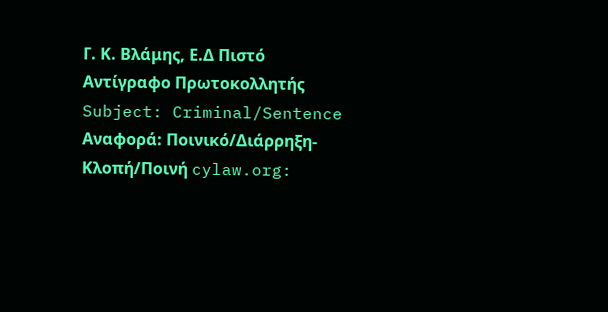Γ. Κ. Βλάμης, Ε.Δ Πιστό Αντίγραφο Πρωτοκολλητής Subject: Criminal/Sentence Αναφορά: Ποινικό/Διάρρηξη-Κλοπή/Ποινή cylaw.org: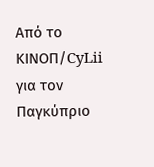Από το ΚΙΝOΠ/CyLii για τον Παγκύπριο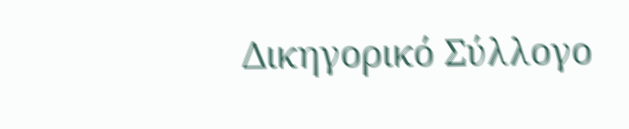Δικηγορικό Σύλλογο